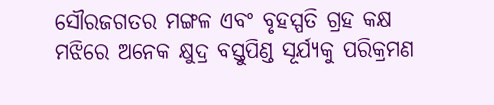ସୌରଜଗତର ମଙ୍ଗଳ ଏବଂ ବୃହସ୍ପତି ଗ୍ରହ କକ୍ଷ ମଝିରେ ଅନେକ କ୍ଷୁଦ୍ର ବସ୍ତୁପିଣ୍ଡ ସୂର୍ଯ୍ୟକୁ ପରିକ୍ରମଣ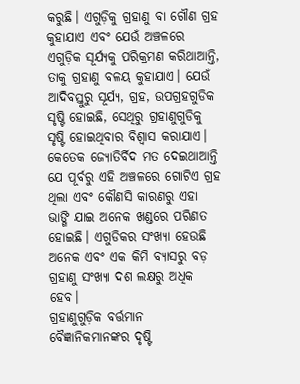କରୁଛି। ଏଗୁଡ଼ିକୁ ଗ୍ରହାଣୁ ବା ଗୌଣ ଗ୍ରହ କୁହାଯାଏ ଏବଂ ଯେଉଁ ଅଞ୍ଚଳରେ ଏଗୁଡ଼ିକ ସୂର୍ଯ୍ୟକୁ ପରିକ୍ରମଣ କରିଥାଆନ୍ତି, ତାକୁ ଗ୍ରହାଣୁ ବଳୟ କୁହାଯାଏ। ଯେଉଁ ଆଦିବସ୍ତୁରୁ ସୂର୍ଯ୍ୟ, ଗ୍ରହ, ଉପଗ୍ରହଗୁଡିକ ସୃଷ୍ଟି ହୋଇଛି, ସେଥିରୁ ଗ୍ରହାଣୁଗୁଡିକୁ ସୃଷ୍ଟି ହୋଇଥିବାର ବିଶ୍ୱାସ କରାଯାଏ। କେତେକ ଜ୍ୟୋତିର୍ବିଦ ମତ ଦେଇଥାଆନ୍ତି ଯେ ପୂର୍ବରୁ ଏହି ଅଞ୍ଚଳରେ ଗୋଟିଏ ଗ୍ରହ ଥିଲା ଏବଂ କୌଣସି କାରଣରୁ ଏହା ଭାଙ୍ଗି ଯାଇ ଅନେକ ଖଣ୍ଡରେ ପରିଣତ ହୋଇଛି। ଏଗୁଡିକର ସଂଖ୍ୟା ହେଉଛି ଅନେକ ଏବଂ ଏକ କିମି ବ୍ୟାସରୁ ବଡ଼ ଗ୍ରହାଣୁ ସଂଖ୍ୟା ଦଶ ଲକ୍ଷରୁ ଅଧିକ ହେବ।
ଗ୍ରହାଣୁଗୁଡ଼ିକ ବର୍ତ୍ତମାନ ବୈଜ୍ଞାନିକମାନଙ୍କର ଦୃଷ୍ଟି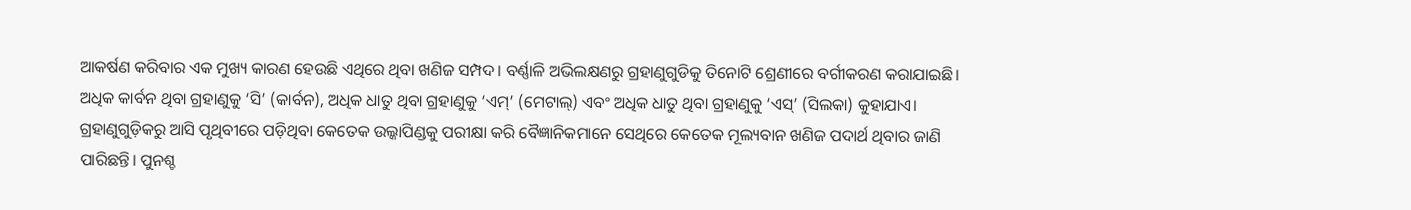ଆକର୍ଷଣ କରିବାର ଏକ ମୁଖ୍ୟ କାରଣ ହେଉଛି ଏଥିରେ ଥିବା ଖଣିଜ ସମ୍ପଦ। ବର୍ଣ୍ଣାଳି ଅଭିଲକ୍ଷଣରୁ ଗ୍ରହାଣୁଗୁଡିକୁ ତିନୋଟି ଶ୍ରେଣୀରେ ବର୍ଗୀକରଣ କରାଯାଇଛି। ଅଧିକ କାର୍ବନ ଥିବା ଗ୍ରହାଣୁକୁ ‘ସି’ (କାର୍ବନ), ଅଧିକ ଧାତୁ ଥିବା ଗ୍ରହାଣୁକୁ ‘ଏମ୍’ (ମେଟାଲ୍) ଏବଂ ଅଧିକ ଧାତୁ ଥିବା ଗ୍ରହାଣୁକୁ ‘ଏସ୍’ (ସିଲକା) କୁହାଯାଏ। ଗ୍ରହାଣୁଗୁଡ଼ିକରୁ ଆସି ପୃଥିବୀରେ ପଡ଼ିଥିବା କେତେକ ଉଲ୍କାପିଣ୍ଡକୁ ପରୀକ୍ଷା କରି ବୈଜ୍ଞାନିକମାନେ ସେଥିରେ କେତେକ ମୂଲ୍ୟବାନ ଖଣିଜ ପଦାର୍ଥ ଥିବାର ଜାଣି ପାରିଛନ୍ତି। ପୁନଶ୍ଚ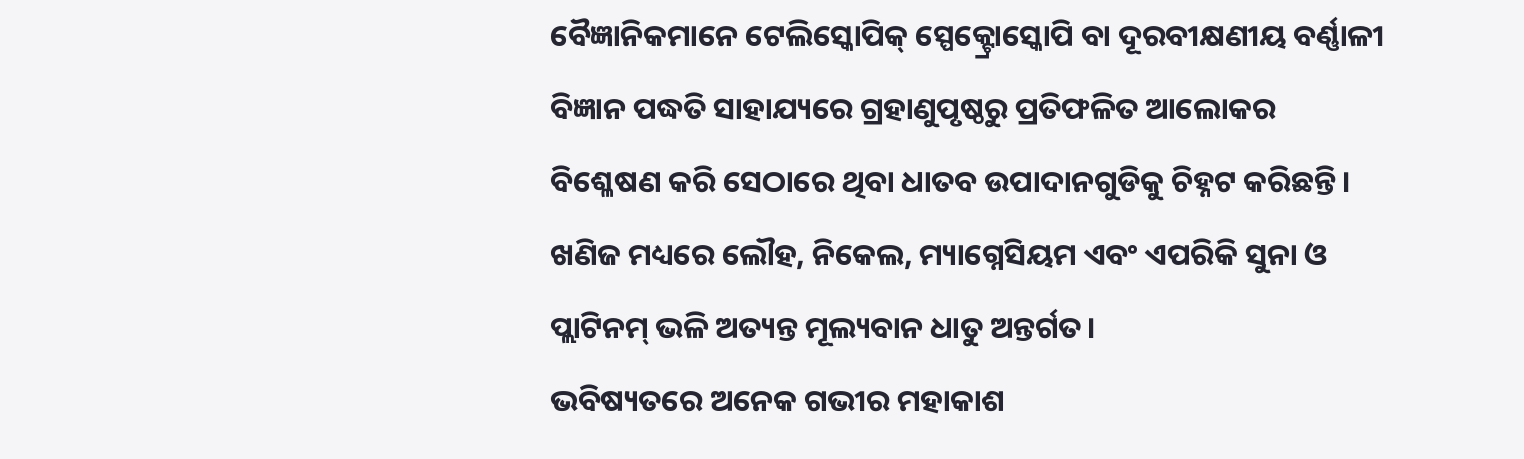ବୈଜ୍ଞାନିକମାନେ ଟେଲିସ୍କୋପିକ୍ ସ୍ପେକ୍ଟ୍ରୋସ୍କୋପି ବା ଦୂରବୀକ୍ଷଣୀୟ ବର୍ଣ୍ଣାଳୀ ବିଜ୍ଞାନ ପଦ୍ଧତି ସାହାଯ୍ୟରେ ଗ୍ରହାଣୁପୃଷ୍ଠରୁ ପ୍ରତିଫଳିତ ଆଲୋକର ବିଶ୍ଳେଷଣ କରି ସେଠାରେ ଥିବା ଧାତବ ଉପାଦାନଗୁଡିକୁ ଚିହ୍ନଟ କରିଛନ୍ତି। ଖଣିଜ ମଧ୍ୟରେ ଲୌହ, ନିକେଲ, ମ୍ୟାଗ୍ନେସିୟମ ଏବଂ ଏପରିକି ସୁନା ଓ ପ୍ଲାଟିନମ୍ ଭଳି ଅତ୍ୟନ୍ତ ମୂଲ୍ୟବାନ ଧାତୁ ଅନ୍ତର୍ଗତ।
ଭବିଷ୍ୟତରେ ଅନେକ ଗଭୀର ମହାକାଶ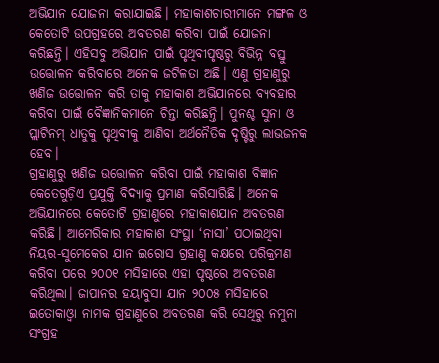ଅଭିଯାନ ଯୋଜନା କରାଯାଇଛି। ମହାକାଶଚାରୀମାନେ ମଙ୍ଗଳ ଓ କେତୋଟି ଉପଗ୍ରହରେ ଅବତରଣ କରିବା ପାଇଁ ଯୋଜନା କରିଛନ୍ତି। ଏହିସବୁ ଅଭିଯାନ ପାଇଁ ପୃଥିବୀପୃଷ୍ଠରୁ ବିଭିନ୍ନ ବସ୍ତୁ ଉତ୍ତୋଳନ କରିବାରେ ଅନେକ ଜଟିଳତା ଅଛି। ଏଣୁ ଗ୍ରହାଣୁରୁ ଖଣିଜ ଉତ୍ତୋଳନ କରି ତାକୁ ମହାକାଶ ଅଭିଯାନରେ ବ୍ୟବହାର କରିବା ପାଇଁ ବୈଜ୍ଞାନିକମାନେ ଚିନ୍ତା କରିଛନ୍ତି। ପୁନଶ୍ଚ ସୁନା ଓ ପ୍ଲାଟିନମ୍ ଧାତୁକୁ ପୃଥିବୀକୁ ଆଣିବା ଅର୍ଥନୈତିକ ଦୃଷ୍ଟିରୁ ଲାଭଜନକ ହେବ।
ଗ୍ରହାଣୁରୁ ଖଣିଜ ଉତ୍ତୋଳନ କରିବା ପାଇଁ ମହାକାଶ ବିଜ୍ଞାନ କେତେଗୁଡ଼ିଏ ପ୍ରଯୁକ୍ତି ବିଦ୍ୟାକୁ ପ୍ରମାଣ କରିସାରିଛି। ଅନେକ ଅଭିଯାନରେ କେତୋଟି ଗ୍ରହାଣୁରେ ମହାକାଶଯାନ ଅବତରଣ କରିଛି। ଆମେରିକାର ମହାକାଶ ସଂସ୍ଥା ‘ନାସା’ ପଠାଇଥିବା ନିୟର-ସୁମେକେର ଯାନ ଇରୋସ ଗ୍ରହାଣୁ କକ୍ଷରେ ପରିକ୍ରମଣ କରିବା ପରେ ୨୦୦୧ ମସିହାରେ ଏହା ପୃଷ୍ଠରେ ଅବତରଣ କରିଥିଲା। ଜାପାନର ହୟାବୁସା ଯାନ ୨୦୦୫ ମସିହାରେ ଇତୋକାଓ୍ବା ନାମକ ଗ୍ରହାଣୁରେ ଅବତରଣ କରି ସେଥିରୁ ନମୁନା ସଂଗ୍ରହ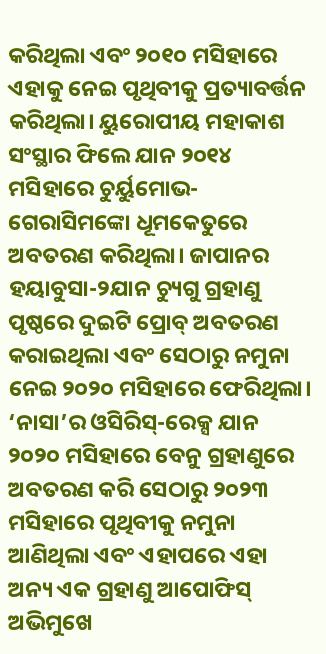କରିଥିଲା ଏବଂ ୨୦୧୦ ମସିହାରେ ଏହାକୁ ନେଇ ପୃଥିବୀକୁ ପ୍ରତ୍ୟାବର୍ତ୍ତନ କରିଥିଲା। ୟୁରୋପୀୟ ମହାକାଶ ସଂସ୍ଥାର ଫିଲେ ଯାନ ୨୦୧୪ ମସିହାରେ ଚୁର୍ୟୁମୋଭ-ଗେରାସିମଙ୍କୋ ଧୂମକେତୁରେ ଅବତରଣ କରିଥିଲା। ଜାପାନର ହୟାବୁସା-୨ଯାନ ଚ୍ୟୁଗୁ ଗ୍ରହାଣୁ ପୃଷ୍ଠରେ ଦୁଇଟି ପ୍ରୋବ୍ ଅବତରଣ କରାଇଥିଲା ଏବଂ ସେଠାରୁ ନମୁନା ନେଇ ୨୦୨୦ ମସିହାରେ ଫେରିଥିଲା। ‘ନାସା’ର ଓସିରିସ୍-ରେକ୍ସ ଯାନ ୨୦୨୦ ମସିହାରେ ବେନୁ ଗ୍ରହାଣୁରେ ଅବତରଣ କରି ସେଠାରୁ ୨୦୨୩ ମସିହାରେ ପୃଥିବୀକୁ ନମୁନା ଆଣିଥିଲା ଏବଂ ଏହାପରେ ଏହା ଅନ୍ୟ ଏକ ଗ୍ରହାଣୁ ଆପୋଫିସ୍ ଅଭିମୁଖେ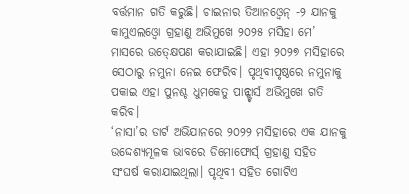ବର୍ତ୍ତମାନ ଗତି କରୁଛି। ଚାଇନାର ତିଆନଓ୍ବେନ୍ -୨ ଯାନକୁ କାମୁଏଲଓ୍ବୋ ଗ୍ରହାଣୁ ଅଭିମୁଖେ ୨୦୨୫ ମସିହା ମେ’ ମାସରେ ଉତ୍କ୍ଷେପଣ କରାଯାଇଛି। ଏହା ୨୦୨୭ ମସିହାରେ ସେଠାରୁ ନମୁନା ନେଇ ଫେରିବ। ପୃଥିବୀପୃଷ୍ଠରେ ନମୁନାକୁ ପକାଇ ଏହା ପୁନଶ୍ଚ ଧୁମକେତୁ ପାନ୍ଷ୍ଟାର୍ସ ଅଭିମୁଖେ ଗତି କରିବ।
‘ନାସା’ର ଡାର୍ଟ ଅଭିଯାନରେ ୨୦୨୨ ମସିହାରେ ଏକ ଯାନକୁ ଉଦ୍ଦେଶ୍ୟମୂଳକ ଭାବରେ ଡିମୋଫୋର୍ସ୍ ଗ୍ରହାଣୁ ସହିତ ସଂଘର୍ଷ କରାଯାଇଥିଲା। ପୃଥିବୀ ସହିତ ଗୋଟିଏ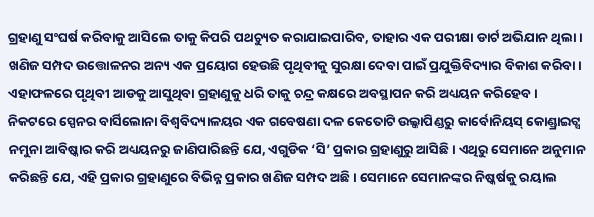ଗ୍ରହାଣୁ ସଂଘର୍ଷ କରିବାକୁ ଆସିଲେ ତାକୁ କିପରି ପଥଚ୍ୟୁତ କରାଯାଇପାରିବ, ତାହାର ଏକ ପରୀକ୍ଷା ଡାର୍ଟ ଅଭିଯାନ ଥିଲା। ଖଣିଜ ସମ୍ପଦ ଉତ୍ତୋଳନର ଅନ୍ୟ ଏକ ପ୍ରୟୋଗ ହେଉଛି ପୃଥିବୀକୁ ସୁରକ୍ଷା ଦେବା ପାଇଁ ପ୍ରଯୁକ୍ତିବିଦ୍ୟାର ବିକାଶ କରିବା। ଏହାଫଳରେ ପୃଥିବୀ ଆଡକୁ ଆସୁଥିବା ଗ୍ରହାଣୁକୁ ଧରି ତାକୁ ଚନ୍ଦ୍ର କକ୍ଷରେ ଅବସ୍ଥାପନ କରି ଅଧ୍ୟୟନ କରିହେବ।
ନିକଟରେ ସ୍ପେନର ବାର୍ସିଲୋନା ବିଶ୍ୱବିଦ୍ୟାଳୟର ଏକ ଗବେଷଣା ଦଳ କେତୋଟି ଉଲ୍କାପିଣ୍ଡରୁ କାର୍ବୋନିୟସ୍ କୋଣ୍ଡ୍ରାଇଟ୍ସ ନମୁନା ଆବିଷ୍କାର କରି ଅଧ୍ୟୟନରୁ ଜାଣିପାରିଛନ୍ତି ଯେ, ଏଗୁଡିକ ‘ସି’ ପ୍ରକାର ଗ୍ରହାଣୁରୁ ଆସିଛି। ଏଥିରୁ ସେମାନେ ଅନୁମାନ କରିଛନ୍ତି ଯେ, ଏହି ପ୍ରକାର ଗ୍ରହାଣୁରେ ବିଭିନ୍ନ ପ୍ରକାର ଖଣିଜ ସମ୍ପଦ ଅଛି। ସେମାନେ ସେମାନଙ୍କର ନିଷ୍କର୍ଷକୁ ରୟାଲ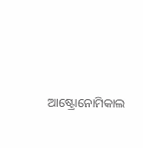ଆଷ୍ଟ୍ରୋନୋମିକାଲ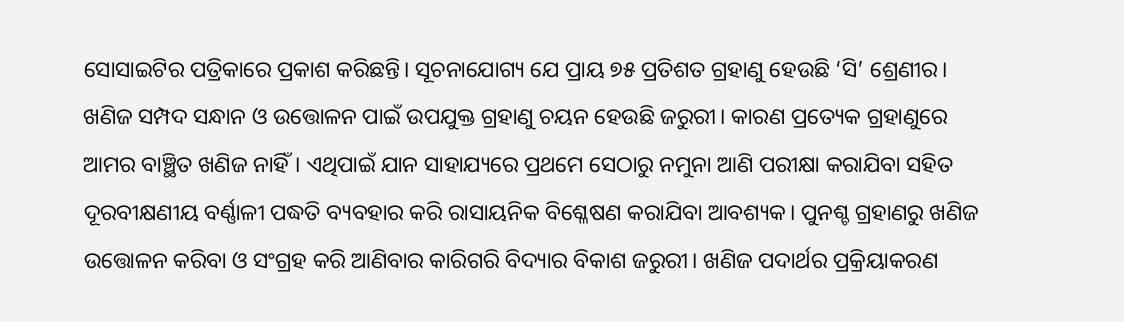ସୋସାଇଟିର ପତ୍ରିକାରେ ପ୍ରକାଶ କରିଛନ୍ତି। ସୂଚନାଯୋଗ୍ୟ ଯେ ପ୍ରାୟ ୭୫ ପ୍ରତିଶତ ଗ୍ରହାଣୁ ହେଉଛି ‘ସି’ ଶ୍ରେଣୀର।
ଖଣିଜ ସମ୍ପଦ ସନ୍ଧାନ ଓ ଉତ୍ତୋଳନ ପାଇଁ ଉପଯୁକ୍ତ ଗ୍ରହାଣୁ ଚୟନ ହେଉଛି ଜରୁରୀ। କାରଣ ପ୍ରତ୍ୟେକ ଗ୍ରହାଣୁରେ ଆମର ବାଞ୍ଛିତ ଖଣିଜ ନାହିଁ। ଏଥିପାଇଁ ଯାନ ସାହାଯ୍ୟରେ ପ୍ରଥମେ ସେଠାରୁ ନମୁନା ଆଣି ପରୀକ୍ଷା କରାଯିବା ସହିତ ଦୂରବୀକ୍ଷଣୀୟ ବର୍ଣ୍ଣାଳୀ ପଦ୍ଧତି ବ୍ୟବହାର କରି ରାସାୟନିକ ବିଶ୍ଳେଷଣ କରାଯିବା ଆବଶ୍ୟକ। ପୁନଶ୍ଚ ଗ୍ରହାଣରୁ ଖଣିଜ ଉତ୍ତୋଳନ କରିବା ଓ ସଂଗ୍ରହ କରି ଆଣିବାର କାରିଗରି ବିଦ୍ୟାର ବିକାଶ ଜରୁରୀ। ଖଣିଜ ପଦାର୍ଥର ପ୍ରକ୍ରିୟାକରଣ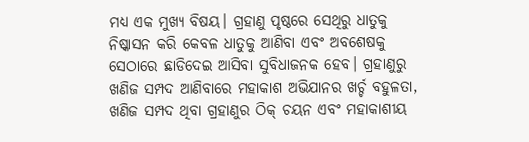ମଧ୍ୟ ଏକ ମୁଖ୍ୟ ବିଷୟ। ଗ୍ରହାଣୁ ପୃଷ୍ଠରେ ସେଥିରୁ ଧାତୁକୁ ନିଷ୍କାସନ କରି କେବଳ ଧାତୁକୁ ଆଣିବା ଏବଂ ଅବଶେଷକୁ ସେଠାରେ ଛାଡିଦେଇ ଆସିବା ସୁବିଧାଜନକ ହେବ। ଗ୍ରହାଣୁରୁ ଖଣିଜ ସମ୍ପଦ ଆଣିବାରେ ମହାକାଶ ଅଭିଯାନର ଖର୍ଚ୍ଚ ବହୁଳତା, ଖଣିଜ ସମ୍ପଦ ଥିବା ଗ୍ରହାଣୁର ଠିକ୍ ଚୟନ ଏବଂ ମହାକାଶୀୟ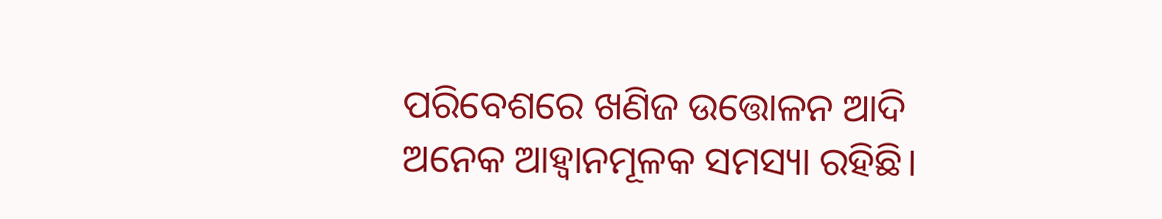ପରିବେଶରେ ଖଣିଜ ଉତ୍ତୋଳନ ଆଦି ଅନେକ ଆହ୍ବାନମୂଳକ ସମସ୍ୟା ରହିଛି।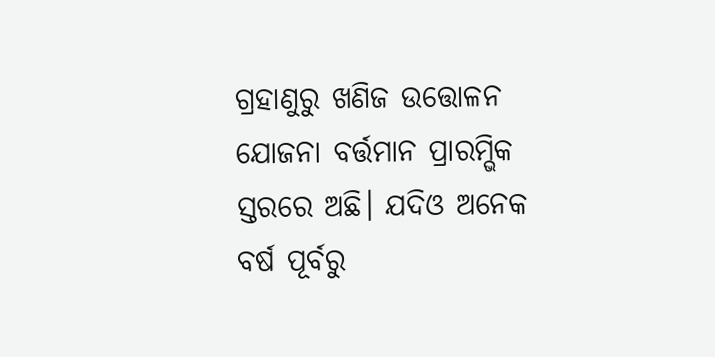ଗ୍ରହାଣୁରୁ ଖଣିଜ ଉତ୍ତୋଳନ ଯୋଜନା ବର୍ତ୍ତମାନ ପ୍ରାରମ୍ଭିକ ସ୍ତରରେ ଅଛି। ଯଦିଓ ଅନେକ ବର୍ଷ ପୂର୍ବରୁ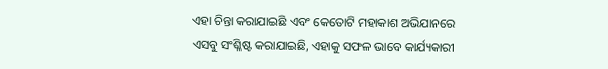ଏହା ଚିନ୍ତା କରାଯାଇଛି ଏବଂ କେତୋଟି ମହାକାଶ ଅଭିଯାନରେ ଏସବୁ ସଂଶ୍ଳିଷ୍ଟ କରାଯାଇଛି, ଏହାକୁ ସଫଳ ଭାବେ କାର୍ଯ୍ୟକାରୀ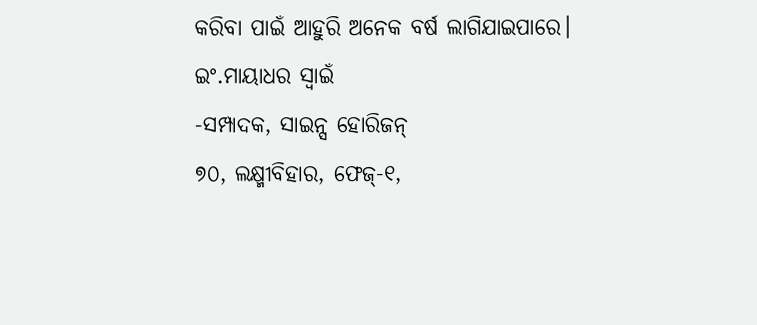କରିବା ପାଇଁ ଆହୁରି ଅନେକ ବର୍ଷ ଲାଗିଯାଇପାରେ।
ଇଂ.ମାୟାଧର ସ୍ବାଇଁ
-ସମ୍ପାଦକ, ସାଇନ୍ସ ହୋରିଜନ୍
୭୦, ଲକ୍ଷ୍ମୀବିହାର, ଫେଜ୍-୧,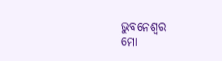ଭୁବନେଶ୍ୱର
ମୋ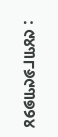: ୯୪୩୮୬୯୩୭୨୪